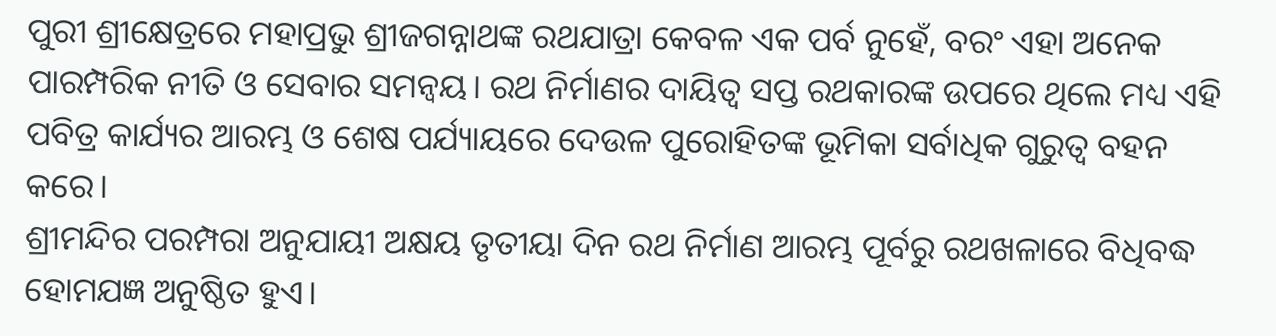ପୁରୀ ଶ୍ରୀକ୍ଷେତ୍ରରେ ମହାପ୍ରଭୁ ଶ୍ରୀଜଗନ୍ନାଥଙ୍କ ରଥଯାତ୍ରା କେବଳ ଏକ ପର୍ବ ନୁହେଁ, ବରଂ ଏହା ଅନେକ ପାରମ୍ପରିକ ନୀତି ଓ ସେବାର ସମନ୍ୱୟ। ରଥ ନିର୍ମାଣର ଦାୟିତ୍ୱ ସପ୍ତ ରଥକାରଙ୍କ ଉପରେ ଥିଲେ ମଧ୍ୟ ଏହି ପବିତ୍ର କାର୍ଯ୍ୟର ଆରମ୍ଭ ଓ ଶେଷ ପର୍ଯ୍ୟାୟରେ ଦେଉଳ ପୁରୋହିତଙ୍କ ଭୂମିକା ସର୍ବାଧିକ ଗୁରୁତ୍ୱ ବହନ କରେ।
ଶ୍ରୀମନ୍ଦିର ପରମ୍ପରା ଅନୁଯାୟୀ ଅକ୍ଷୟ ତୃତୀୟା ଦିନ ରଥ ନିର୍ମାଣ ଆରମ୍ଭ ପୂର୍ବରୁ ରଥଖଳାରେ ବିଧିବଦ୍ଧ ହୋମଯଜ୍ଞ ଅନୁଷ୍ଠିତ ହୁଏ।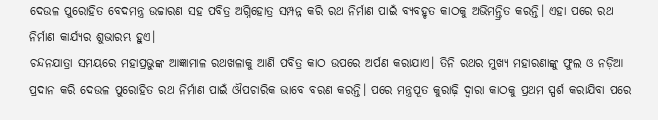ଦେଉଳ ପୁରୋହିତ ବେଦମନ୍ତ୍ର ଉଚ୍ଚାରଣ ସହ ପବିତ୍ର ଅଗ୍ନିହୋତ୍ର ସମ୍ପନ୍ନ କରି ରଥ ନିର୍ମାଣ ପାଇଁ ବ୍ୟବହୃତ କାଠକୁ ଅଭିମନ୍ତ୍ରିତ କରନ୍ତି। ଏହା ପରେ ରଥ ନିର୍ମାଣ କାର୍ଯ୍ୟର ଶୁଭାରମ୍ଭ ହୁଏ।
ଚନ୍ଦନଯାତ୍ରା ସମୟରେ ମହାପ୍ରଭୁଙ୍କ ଆଜ୍ଞାମାଳ ରଥଖଳାକୁ ଆଣି ପବିତ୍ର କାଠ ଉପରେ ଅର୍ପଣ କରାଯାଏ। ତିନି ରଥର ମୁଖ୍ୟ ମହାରଣାଙ୍କୁ ଫୁଲ ଓ ନଡ଼ିଆ ପ୍ରଦାନ କରି ଦେଉଳ ପୁରୋହିତ ରଥ ନିର୍ମାଣ ପାଇଁ ଔପଚାରିକ ଭାବେ ବରଣ କରନ୍ତି। ପରେ ମନ୍ତ୍ରପୂତ କୁରାଢ଼ି ଦ୍ୱାରା କାଠକୁ ପ୍ରଥମ ସ୍ପର୍ଶ କରାଯିବା ପରେ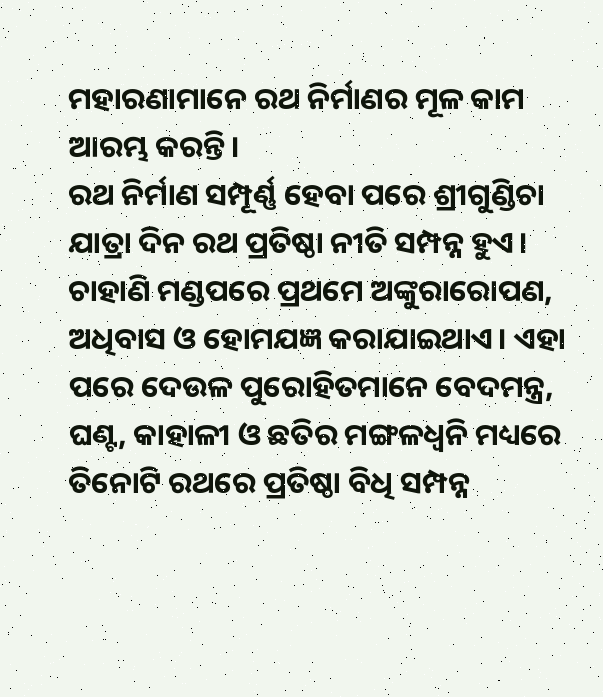ମହାରଣାମାନେ ରଥ ନିର୍ମାଣର ମୂଳ କାମ ଆରମ୍ଭ କରନ୍ତି।
ରଥ ନିର୍ମାଣ ସମ୍ପୂର୍ଣ୍ଣ ହେବା ପରେ ଶ୍ରୀଗୁଣ୍ଡିଚା ଯାତ୍ରା ଦିନ ରଥ ପ୍ରତିଷ୍ଠା ନୀତି ସମ୍ପନ୍ନ ହୁଏ। ଚାହାଣି ମଣ୍ଡପରେ ପ୍ରଥମେ ଅଙ୍କୁରାରୋପଣ, ଅଧିବାସ ଓ ହୋମଯଜ୍ଞ କରାଯାଇଥାଏ। ଏହା ପରେ ଦେଉଳ ପୁରୋହିତମାନେ ବେଦମନ୍ତ୍ର, ଘଣ୍ଟ, କାହାଳୀ ଓ ଛତିର ମଙ୍ଗଳଧ୍ୱନି ମଧ୍ୟରେ ତିନୋଟି ରଥରେ ପ୍ରତିଷ୍ଠା ବିଧି ସମ୍ପନ୍ନ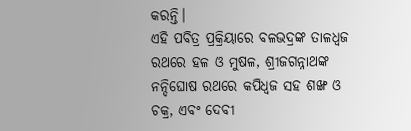କରନ୍ତି।
ଏହି ପବିତ୍ର ପ୍ରକ୍ରିୟାରେ ବଳଭଦ୍ରଙ୍କ ତାଳଧ୍ୱଜ ରଥରେ ହଳ ଓ ମୁଷଳ, ଶ୍ରୀଜଗନ୍ନାଥଙ୍କ ନନ୍ଦିଘୋଷ ରଥରେ କପିଧ୍ୱଜ ସହ ଶଙ୍ଖ ଓ ଚକ୍ର, ଏବଂ ଦେବୀ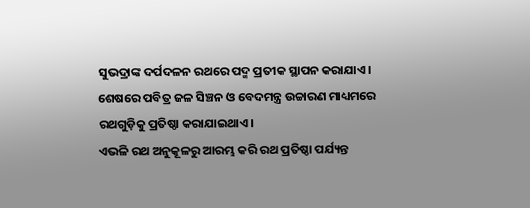ସୁଭଦ୍ରାଙ୍କ ଦର୍ପଦଳନ ରଥରେ ପଦ୍ମ ପ୍ରତୀକ ସ୍ଥାପନ କରାଯାଏ। ଶେଷରେ ପବିତ୍ର ଜଳ ସିଞ୍ଚନ ଓ ବେଦମନ୍ତ୍ର ଉଚ୍ଚାରଣ ମାଧ୍ୟମରେ ରଥଗୁଡ଼ିକୁ ପ୍ରତିଷ୍ଠା କରାଯାଇଥାଏ।
ଏଭଳି ରଥ ଅନୁକୂଳରୁ ଆରମ୍ଭ କରି ରଥ ପ୍ରତିଷ୍ଠା ପର୍ଯ୍ୟନ୍ତ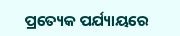ପ୍ରତ୍ୟେକ ପର୍ଯ୍ୟାୟରେ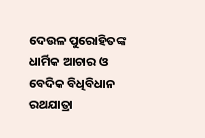ଦେଉଳ ପୁରୋହିତଙ୍କ ଧାର୍ମିକ ଆଚାର ଓ ବେଦିକ ବିଧିବିଧାନ ରଥଯାତ୍ରା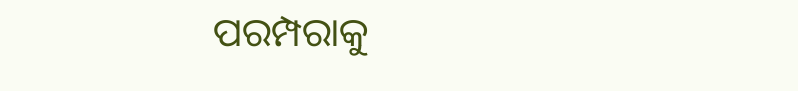ପରମ୍ପରାକୁ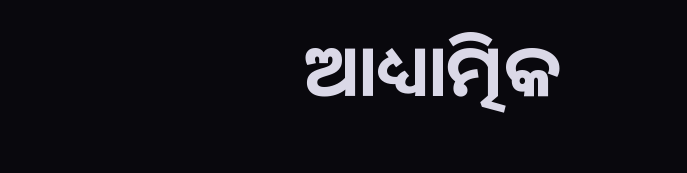ଆଧ୍ୟାତ୍ମିକ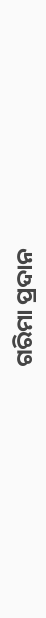ଗରିମା ପ୍ରଦାନ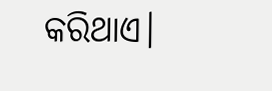କରିଥାଏ।